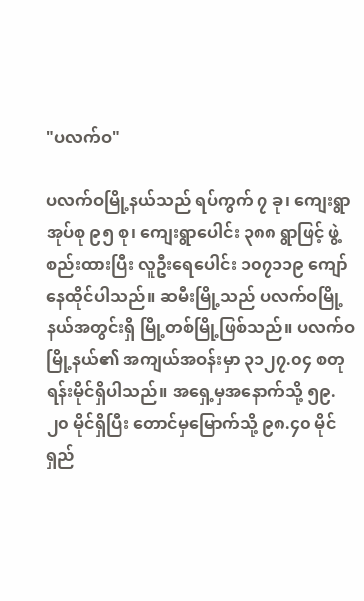"ပလက်ဝ"

ပလက်ဝမြို့နယ်သည် ရပ်ကွက် ၇ ခု၊ ကျေးရွာအုပ်စု ၉၅ စု၊ ကျေးရွာပေါင်း ၃၈၈ ရွာဖြင့် ဖွဲ့စည်းထားပြီး လူဦးရေပေါင်း ၁၀၇၁၁၉ ကျော်နေထိုင်ပါသည်။ ဆမီးမြို့သည် ပလက်ဝမြို့နယ်အတွင်းရှိ မြို့တစ်မြို့ဖြစ်သည်။ ပလက်ဝမြို့နယ်၏ အကျယ်အဝန်းမှာ ၃၁၂၇.၀၄ စတုရန်းမိုင်ရှိပါသည်။ အရှေ့မှအနောက်သို့ ၅၉.၂၀ မိုင်ရှိပြီး တောင်မှမြောက်သို့ ၉၈.၄၀ မိုင်ရှည်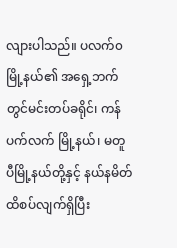လျားပါသည်။ ပလက်၀မြို့နယ်၏ အရှေ့ဘက်တွင်မင်းတပ်ခရိုင်၊ ကန်ပက်လက် မြို့နယ်၊ မတူပီမြို့နယ်တို့နှင့် နယ်နမိတ်ထိစပ်လျက်ရှိပြီး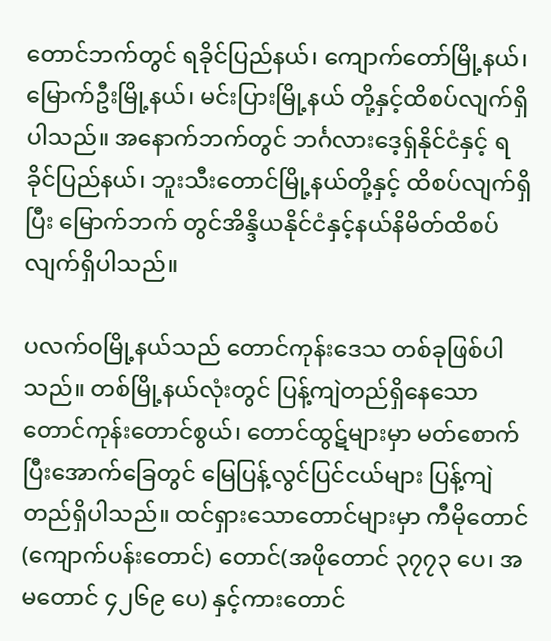တောင်ဘက်တွင် ရခိုင်ပြည်နယ်၊ ကျောက်တော်မြို့နယ်၊ မြောက်ဦးမြို့နယ်၊ မင်းပြားမြို့နယ် တို့နှင့်ထိစပ်လျက်ရှိပါသည်။ အနောက်ဘက်တွင် ဘင်္ဂလားဒေ့ရှ်နိုင်ငံနှင့် ရခိုင်ပြည်နယ်၊ ဘူးသီးတောင်မြို့နယ်တို့နှင့် ထိစပ်လျက်ရှိပြီး မြောက်ဘက် တွင်အိန္ဒိယနိုင်ငံနှင့်နယ်နိမိတ်ထိစပ်လျက်ရှိပါသည်။

ပလက်ဝမြို့နယ်သည် တောင်ကုန်းဒေသ တစ်ခုဖြစ်ပါသည်။ တစ်မြို့နယ်လုံးတွင် ပြန့်ကျဲတည်ရှိနေသော တောင်ကုန်းတောင်စွယ်၊ တောင်ထွဋ်များမှာ မတ်စောက်ပြီးအောက်ခြေတွင် မြေပြန့်လွင်ပြင်ငယ်များ ပြန့်ကျဲတည်ရှိပါသည်။ ထင်ရှားသောတောင်များမှာ ကီမိုတောင် (ကျောက်ပန်းတောင်) တောင်(အဖိုတောင် ၃၇၇၃ ပေ၊ အမတောင် ၄၂၆၉ ပေ) နှင့်ကားတောင်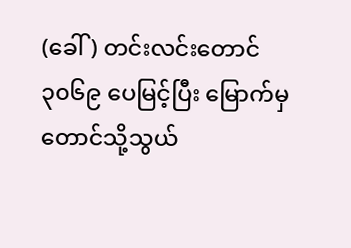(ခေါ်) တင်းလင်းတောင် ၃၀၆၉ ပေမြင့်ပြီး မြောက်မှ တောင်သို့သွယ်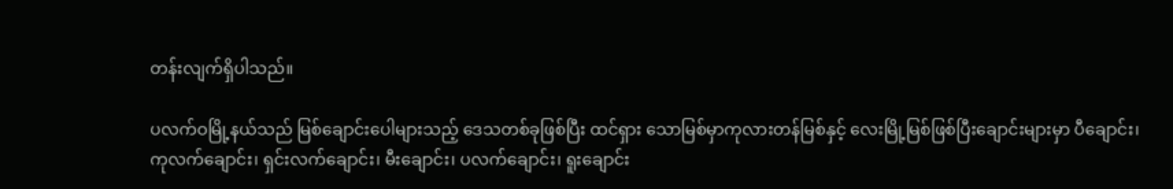တန်းလျက်ရှိပါသည်။

ပလက်ဝမြို့နယ်သည် မြစ်ချောင်းပေါများသည့် ဒေသတစ်ခုဖြစ်ပြီး ထင်ရှား သောမြစ်မှာကုလားတန်မြစ်နှင့် လေးမြို့မြစ်ဖြစ်ပြီးချောင်းများမှာ ပီချောင်း၊ ကုလက်ချောင်း၊ ရှင်းလက်ချောင်း၊ မီးချောင်း၊ ပလက်ချောင်း၊ ရူးချောင်း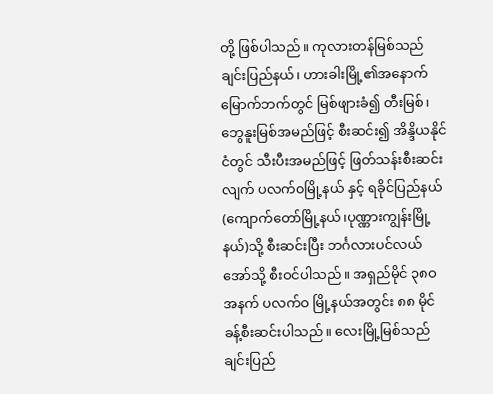တို့ ဖြစ်ပါသည်။ ကုလားတန်မြစ်သည် ချင်းပြည်နယ်၊ ဟားခါးမြို့၏အနောက် မြောက်ဘက်တွင် မြစ်ဖျားခံ၍ တီးမြစ်၊ ဘွေနူးမြစ်အမည်ဖြင့် စီးဆင်း၍ အိန္ဒိယနိုင်ငံတွင် သီးပီးအမည်ဖြင့် ဖြတ်သန်းစီးဆင်းလျက် ပလက်၀မြို့နယ် နှင့် ရခိုင်ပြည်နယ်(ကျောက်တော်မြို့နယ်၊ပုဏ္ဏားကျွန်းမြို့နယ်)သို့ စီးဆင်းပြီး ဘင်္ဂလားပင်လယ်အော်သို့ စီးဝင်ပါသည်။ အရှည်မိုင် ၃၈ဝ အနက် ပလက်ဝ မြို့နယ်အတွင်း ၈၈ မိုင်ခန့်စီးဆင်းပါသည်။ လေးမြို့မြစ်သည် ချင်းပြည်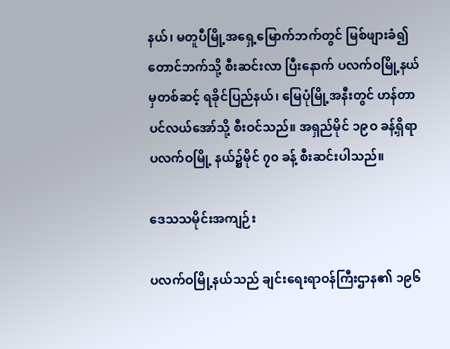နယ်၊ မတူပီမြို့အရှေ့မြောက်ဘက်တွင် မြစ်ဖျားခံ၍ တောင်ဘက်သို့ စီးဆင်းလာ ပြီးနောက် ပလက်၀မြို့နယ်မှတစ်ဆင့် ရခိုင်ပြည်နယ်၊ မြေပုံမြို့အနီးတွင် ဟန်တာပင်လယ်အော်သို့ စီးဝင်သည်။ အရှည်မိုင် ၁၉ဝ ခန့်ရှိရာ ပလက်ဝမြို့ နယ်၌မိုင် ၇၀ ခန့် စီးဆင်းပါသည်။

ဒေသသမိုင်းအကျဉ်း

ပလက်ဝမြို့နယ်သည် ချင်းရေးရာဝန်ကြီးဌာန၏ ၁၉၆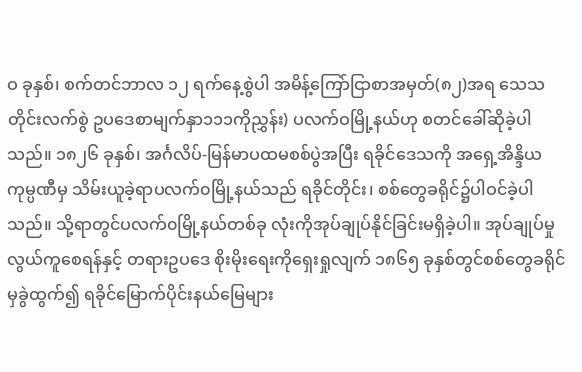ဝ ခုနှစ်၊ စက်တင်ဘာလ ၁၂ ရက်နေ့စွဲပါ အမိန့်ကြော်ငြာစာအမှတ်(၈၂)အရ သေသတိုင်းလက်စွဲ ဥပဒေစာမျက်နှာ၁၁၁ကိုညွှန်း) ပလက်ဝမြို့နယ်ဟု စတင်ခေါ်ဆိုခဲ့ပါသည်။ ၁၈၂၆ ခုနှစ်၊ အင်္ဂလိပ်-မြန်မာပထမစစ်ပွဲအပြီး ရခိုင်ဒေသကို အရှေ့အိန္ဒိယကုမ္ပဏီမှ သိမ်းယူခဲ့ရာပလက်၀မြို့နယ်သည် ရခိုင်တိုင်း၊ စစ်တွေခရိုင်၌ပါဝင်ခဲ့ပါသည်။ သို့ရာတွင်ပလက်၀မြို့နယ်တစ်ခု လုံးကိုအုပ်ချုပ်နိုင်ခြင်းမရှိခဲ့ပါ။ အုပ်ချုပ်မှုလွယ်ကူစေရန်နှင့် တရားဥပဒေ စိုးမိုးရေးကိုရှေးရှုလျက် ၁၈၆၅ ခုနှစ်တွင်စစ်တွေခရိုင်မှခွဲထွက်၍ ရခိုင်မြောက်ပိုင်းနယ်မြေများ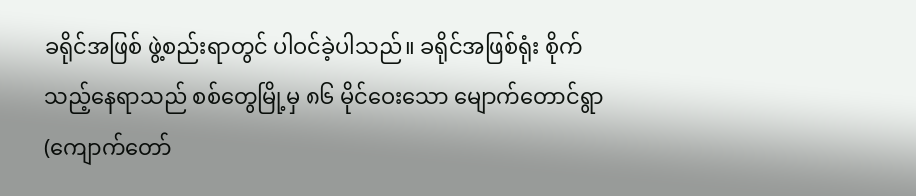ခရိုင်အဖြစ် ဖွဲ့စည်းရာတွင် ပါဝင်ခဲ့ပါသည်။ ခရိုင်အဖြစ်ရုံး စိုက်သည့်နေရာသည် စစ်တွေမြို့မှ ၈၆ မိုင်ဝေးသော မျောက်တောင်ရွာ (ကျောက်တော်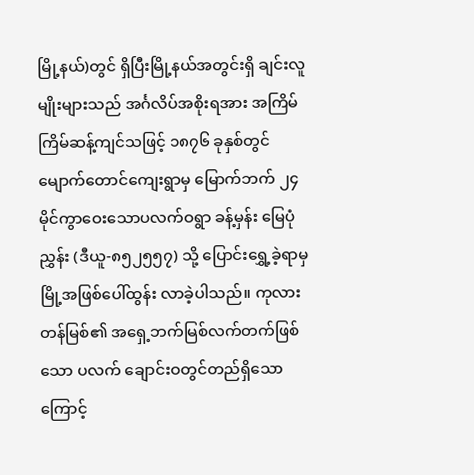မြို့နယ်)တွင် ရှိပြီးမြို့နယ်အတွင်းရှိ ချင်းလူမျိုးများသည် အင်္ဂလိပ်အစိုးရအား အကြိမ်ကြိမ်ဆန့်ကျင်သဖြင့် ၁၈၇၆ ခုနှစ်တွင် မျောက်တောင်ကျေးရွာမှ မြောက်ဘက် ၂၄ မိုင်ကွာဝေးသောပလက်ဝရွာ ခန့်မှန်း မြေပုံညွှန်း (ဒီယူ-၈၅၂၅၅၇) သို့ ပြောင်းရွှေ့ခဲ့ရာမှ မြို့အဖြစ်ပေါ်ထွန်း လာခဲ့ပါသည်။ ကုလားတန်မြစ်၏ အရှေ့ဘက်မြစ်လက်တက်ဖြစ်သော ပလက် ချောင်းဝတွင်တည်ရှိသောကြောင့်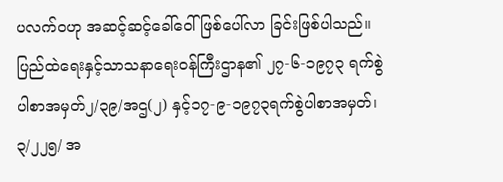ပလက်၀ဟု အဆင့်ဆင့်ခေါ်ဝေါ်ဖြစ်ပေါ်လာ ခြင်းဖြစ်ပါသည်။ ပြည်ထဲရေးနှင့်သာသနာရေးဝန်ကြီးဌာန၏ ၂၇-၆-၁၉၇၃ ရက်စွဲပါစာအမှတ်၂/၃၉/အဌ(၂) နှင့်၁၇-၉-၁၉၇၃ရက်စွဲပါစာအမှတ်၊၃/၂၂၅/ အ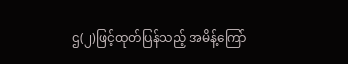ဌ(၂)ဖြင့်ထုတ်ပြန်သည့် အမိန့်ကြော်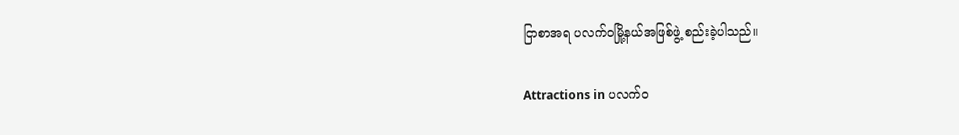ငြာစာအရ ပလက်ဝမြို့နယ်အဖြစ်ဖွဲ့ စည်းခဲ့ပါသည်။

Attractions in ပလက်ဝ